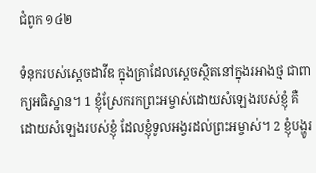ជំពូក ១៤២

ទំនុករបស់ស្តេចដាវីឌ ក្នុងគ្រាដែលស្ដេចស្ថិតនៅក្នុងរអាងថ្ម ជាពាក្យអធិស្ឋាន។ 1 ខ្ញុំស្រែករកព្រះ‌អម្ចាស់ដោយសំឡេងរបស់ខ្ញុំ គឺដោយសំឡេងរបស់ខ្ញុំ ដែលខ្ញុំទូល‌អង្វរដល់ព្រះ‌អម្ចាស់។ 2 ខ្ញុំបង្ហូរ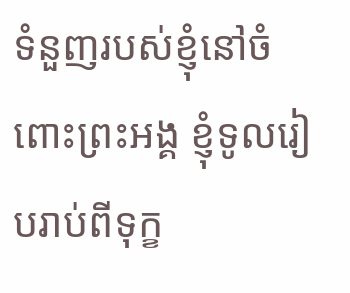ទំនួញរបស់ខ្ញុំនៅចំពោះព្រះ‌អង្គ ខ្ញុំទូលរៀបរាប់ពីទុក្ខ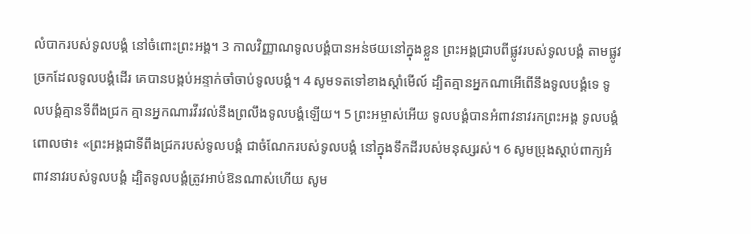លំបាករបស់ទូលបង្គំ នៅចំពោះព្រះ‌អង្គ។ 3 កាលវិញ្ញាណទូល‌បង្គំបានអន់‌ថយនៅក្នុងខ្លួន ព្រះ‌អង្គជ្រាបពីផ្លូវរបស់ទូល‌បង្គំ តាមផ្លូវច្រកដែលទូល‌បង្គំដើរ គេបានបង្កប់អន្ទាក់ចាំចាប់ទូល‌បង្គំ។ 4 សូមទតទៅខាងស្តាំមើល៍ ដ្បិតគ្មានអ្នកណាអើពើនឹងទូល‌បង្គំទេ ទូល‌បង្គំគ្មានទីពឹងជ្រក គ្មានអ្នកណារវីរវល់នឹងព្រលឹងទូល‌បង្គំឡើយ។ 5 ព្រះ‌អម្ចាស់អើយ ទូល‌បង្គំបានអំពាវ‌នាវរកព្រះ‌អង្គ ទូល‌បង្គំពោលថា៖ «ព្រះ‌អង្គជាទីពឹងជ្រករបស់ទូល‌បង្គំ ជាចំណែករបស់ទូល‌បង្គំ នៅក្នុងទឹកដីរបស់មនុស្សរស់។ 6 សូមប្រុងស្តាប់ពាក្យអំពាវ‌នាវរបស់ទូល‌បង្គំ ដ្បិតទូល‌បង្គំត្រូវអាប់ឱនណាស់ហើយ សូម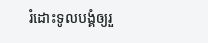រំដោះទូល‌បង្គំឲ្យរួ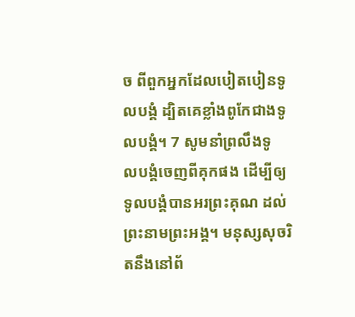ច ពីពួកអ្នកដែលបៀត‌បៀនទូល‌បង្គំ ដ្បិតគេខ្លាំងពូកែជាងទូល‌បង្គំ។ 7 សូមនាំព្រលឹងទូល‌បង្គំចេញពីគុកផង ដើម្បីឲ្យទូល‌បង្គំបានអរព្រះ‌គុណ ដល់ព្រះ‌នាមព្រះ‌អង្គ។ មនុស្សសុចរិតនឹងនៅព័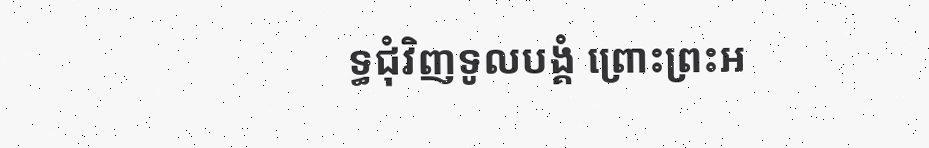ទ្ធជុំវិញទូល‌បង្គំ ព្រោះព្រះ‌អ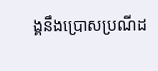ង្គនឹងប្រោសប្រណីដ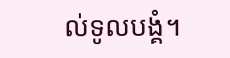ល់ទូល‌បង្គំ។